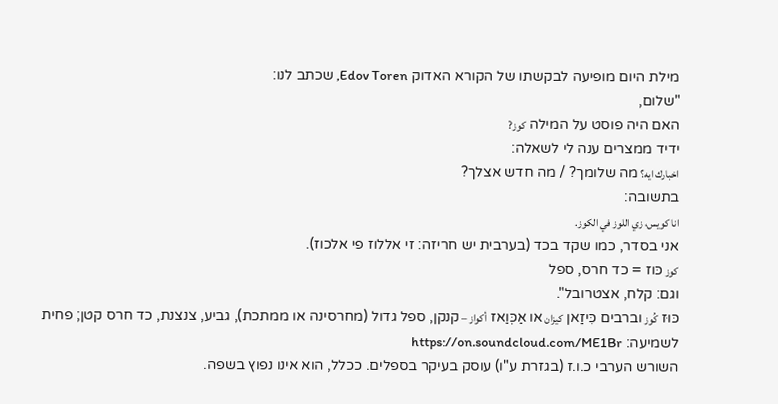מילת היום מופיעה לבקשתו של הקורא האדוק Edov Toren, שכתב לנו:
"שלום,
האם היה פוסט על המילה كوز?
ידיד ממצרים ענה לי לשאלה:
اخبارك ايه؟ מה שלומך? / מה חדש אצלך?
בתשובה:
انا كويس، زي اللوز في الكوز.
אני בסדר, כמו שקד בכד (בערבית יש חריזה: זי אללוז פי אלכוז).
كوز כּוז = כד חרס, ספל
וגם: קלח, אצטרובל".
כּוּז كُوز וברבים כִּיזַאן كيزان או אַכְּוַאז أكواز – קנקן, ספל גדול (מחרסינה או ממתכת), גביע, צנצנת, כד חרס קטן; פחית
לשמיעה: https://on.soundcloud.com/ME1Br
השורש הערבי כ.ו.ז (בגזרת ע"ו) עוסק בעיקר בספלים. ככלל, הוא אינו נפוץ בשפה.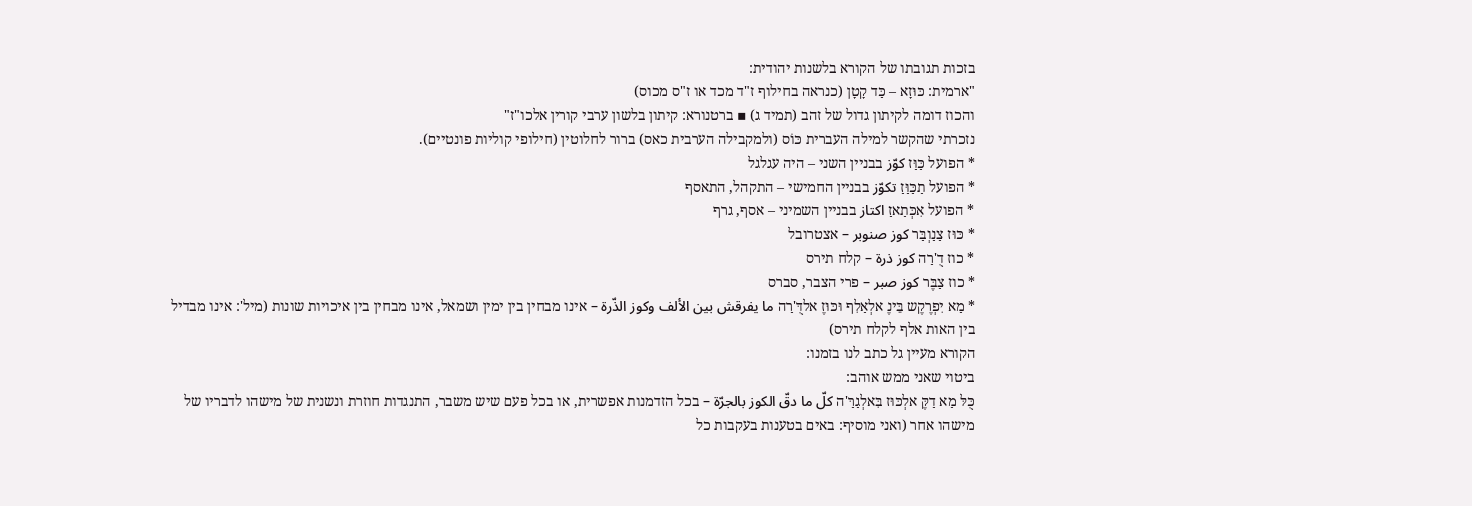בזכות תגובתו של הקורא בלשנות יהודית:
"ארמית: כּוּזָא – כַּד קָטָן (כנראה בחילוף ז"ד מכד או ז"ס מכוס)
והכוז דומה לקיתון גדול של זהב (תמיד ג) ▪ ברטנורא: קיתון בלשון ערבי קורין אלכו"ז"
נזכרתי שהקשר למילה העברית כּוֹס (ולמקבילה הערבית כאס) ברור לחלוטין (חילופי קוליות פונטיים).
* הפועל כַּוַּז كوّز בבניין השני – היה עגלגל
* הפועל תַכַּוַּזַ تكوّز בבניין החמישי – התקהל, התאסף
* הפועל אִכְּתַאזַ اكتاز בבניין השמיני – אסף, גרף
* כּוּז צַנַוְבַּר كوز صنوبر – אצטרובל
* כוז דֻ'רַה كوز ذرة – קלח תירס
* כוז צַבֶּר كوز صبر – פרי הצבר, סברס
* מַא יִפְרֶקֶש בֵּינֶ אלְאַלִף וּכּוּזֶ אלדֻּ'רַה ما يفرقش بين الألف وكوز الذّرة – אינו מבחין בין ימין ושמאל, אינו מבחין בין איכויות שונות (מיל': אינו מבדיל בין האות אלף לקלח תירס)
הקורא מעיין גל כתב לנו בזמנו:
ביטוי שאני ממש אוהב:
כֻּלּ מַא דַקֶּ אלְכּוּז בִּאלְגַרַּ'ה كلّ ما دقّ الكوز بالجرّة – בכל הזדמנות אפשרית, או בכל פעם שיש משבר, התנגדות חוזרת ונשנית של מישהו לדבריו של מישהו אחר (ואני מוסיף: באים בטענות בעקבות כל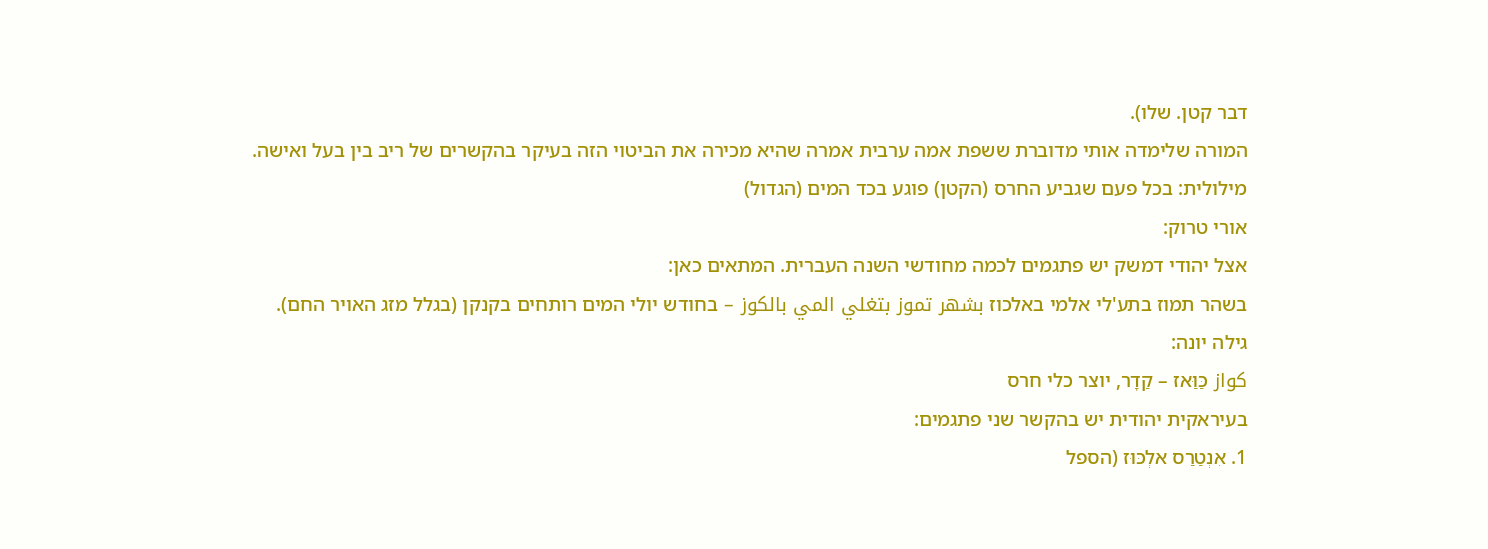דבר קטן. שלו).
המורה שלימדה אותי מדוברת ששפת אמה ערבית אמרה שהיא מכירה את הביטוי הזה בעיקר בהקשרים של ריב בין בעל ואישה.
מילולית: בכל פעם שגביע החרס (הקטן) פוגע בכד המים (הגדול)
אורי טרוק:
אצל יהודי דמשק יש פתגמים לכמה מחודשי השנה העברית. המתאים כאן:
בשהר תמוז בתע'לי אלמי באלכוז بشهر تموز بتغلي المي بالكوز – בחודש יולי המים רותחים בקנקן (בגלל מזג האויר החם).
גילה יונה:
كواز כַּוַּאז – קַדָר, יוצר כלי חרס
בעיראקית יהודית יש בהקשר שני פתגמים:
1. אִנְטַרַס אלְכּוּז (הספל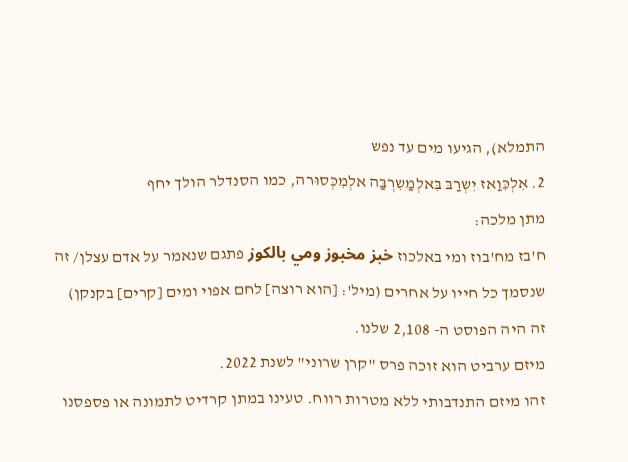התמלא), הגיעו מים עד נפש
2. אִלְכִּוַאז יִשְרַבּ בִּאלְמַשִרְבַּה אלְמִכְּסוּרה, כמו הסנדלר הולך יחף
מתן מלכה:
ח'בז מח'בוז ומי באלכוז خبز مخبوز ومي بالكوز פתגם שנאמר על אדם עצלן/ זה שנסמך כל חייו על אחרים (מיל': [הוא רוצה] לחם אפוי ומים [קרים] בקנקן)
זה היה הפוסט ה- 2,108 שלנו.
מיזם ערביט הוא זוכה פרס "קרן שרוני" לשנת 2022.
זהו מיזם התנדבותי ללא מטרות רווח. טעינו במתן קרדיט לתמונה או פספסנו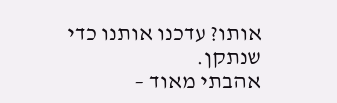אותו? עדכנו אותנו כדי שנתקן.
אהבתי מאוד –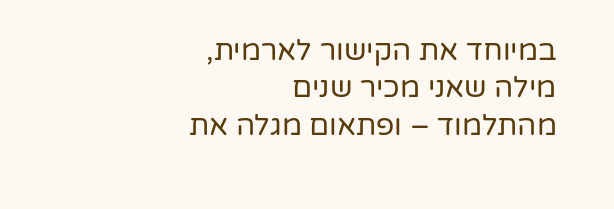במיוחד את הקישור לארמית, מילה שאני מכיר שנים מהתלמוד – ופתאום מגלה את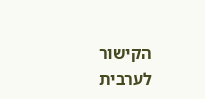הקישור לערבית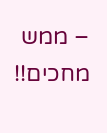– ממש מחכים!!